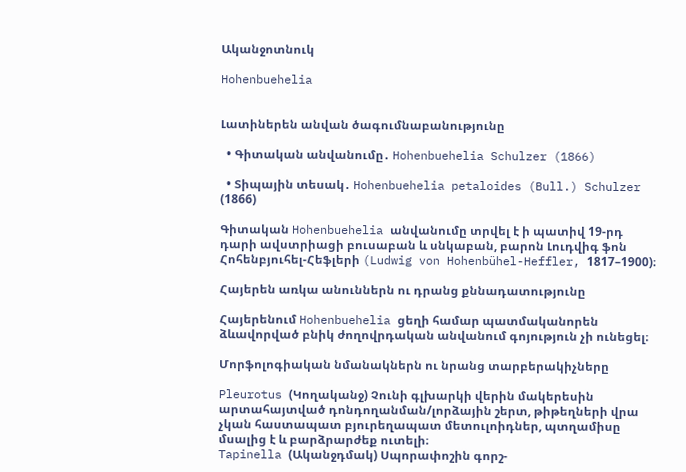Ականջոտնուկ

Hohenbuehelia


Լատիներեն անվան ծագումնաբանությունը

  • Գիտական անվանումը․ Hohenbuehelia Schulzer (1866)

  • Տիպային տեսակ․ Hohenbuehelia petaloides (Bull.) Schulzer (1866)

Գիտական Hohenbuehelia անվանումը տրվել է ի պատիվ 19-րդ դարի ավստրիացի բուսաբան և սնկաբան, բարոն Լուդվիգ ֆոն Հոհենբյուհել-Հեֆլերի (Ludwig von Hohenbühel-Heffler, 1817–1900)։

Հայերեն առկա անուններն ու դրանց քննադատությունը

Հայերենում Hohenbuehelia ցեղի համար պատմականորեն ձևավորված բնիկ ժողովրդական անվանում գոյություն չի ունեցել։

Մորֆոլոգիական նմանակներն ու նրանց տարբերակիչները

Pleurotus (Կողականջ) Չունի գլխարկի վերին մակերեսին արտահայտված դոնդողանման/լորձային շերտ, թիթեղների վրա չկան հաստապատ բյուրեղապատ մետուլոիդներ, պտղամիսը մսալից է և բարձրարժեք ուտելի։
Tapinella (Ականջդմակ) Սպորափոշին գորշ-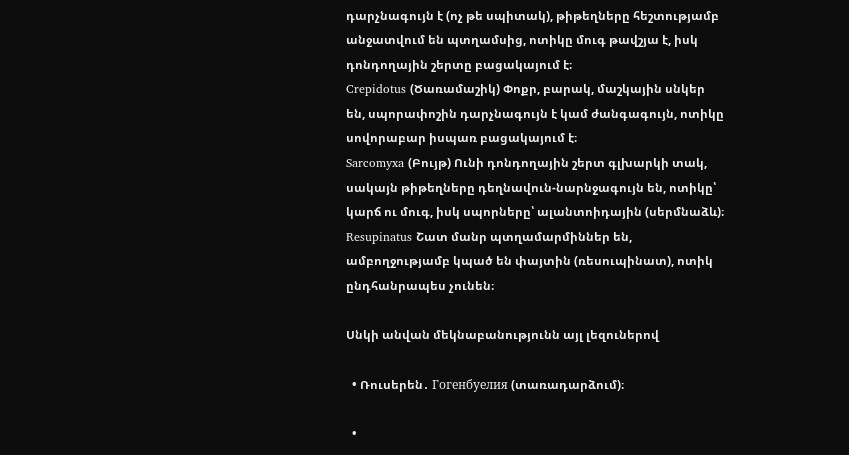դարչնագույն է (ոչ թե սպիտակ), թիթեղները հեշտությամբ անջատվում են պտղամսից, ոտիկը մուգ թավշյա է, իսկ դոնդողային շերտը բացակայում է։
Crepidotus (Ծառամաշիկ) Փոքր, բարակ, մաշկային սնկեր են, սպորափոշին դարչնագույն է կամ ժանգագույն, ոտիկը սովորաբար իսպառ բացակայում է։
Sarcomyxa (Բույթ) Ունի դոնդողային շերտ գլխարկի տակ, սակայն թիթեղները դեղնավուն-նարնջագույն են, ոտիկը՝ կարճ ու մուգ, իսկ սպորները՝ ալանտոիդային (սերմնաձև)։
Resupinatus Շատ մանր պտղամարմիններ են, ամբողջությամբ կպած են փայտին (ռեսուպինատ), ոտիկ ընդհանրապես չունեն։

Սնկի անվան մեկնաբանությունն այլ լեզուներով

  • Ռուսերեն․ Гогенбуелия (տառադարձում)։

  •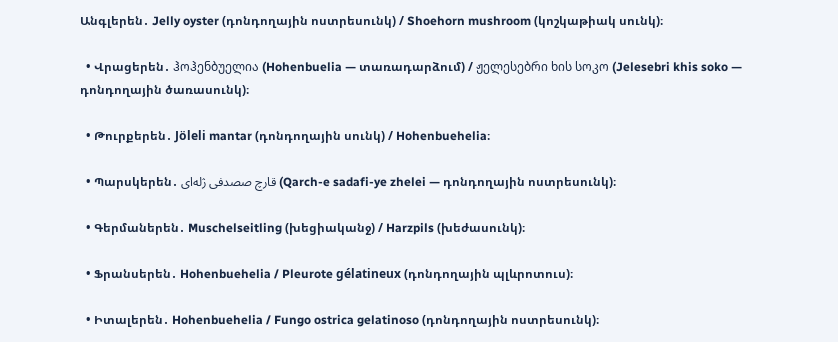Անգլերեն․ Jelly oyster (դոնդողային ոստրեսունկ) / Shoehorn mushroom (կոշկաթիակ սունկ)։

  • Վրացերեն․ ჰოჰენბუელია (Hohenbuelia — տառադարձում) / ჟელესებრი ხის სოკო (Jelesebri khis soko — դոնդողային ծառասունկ)։

  • Թուրքերեն․ Jöleli mantar (դոնդողային սունկ) / Hohenbuehelia։

  • Պարսկերեն․ قارچ صصدفی ژله‌ای (Qarch-e sadafi-ye zhelei — դոնդողային ոստրեսունկ)։

  • Գերմաներեն․ Muschelseitling (խեցիականջ) / Harzpils (խեժասունկ)։

  • Ֆրանսերեն․ Hohenbuehelia / Pleurote gélatineux (դոնդողային պլևրոտուս)։

  • Իտալերեն․ Hohenbuehelia / Fungo ostrica gelatinoso (դոնդողային ոստրեսունկ)։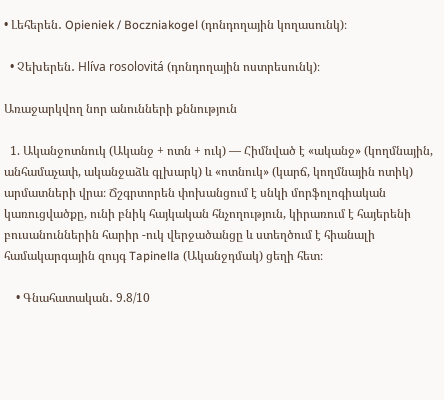• Լեհերեն․ Opieniek / Boczniakogel (դոնդողային կողասունկ)։

  • Չեխերեն․ Hlíva rosolovitá (դոնդողային ոստրեսունկ)։

Առաջարկվող նոր անունների քննություն

  1. Ականջոտնուկ (Ականջ + ոտն + ուկ) — Հիմնված է «ականջ» (կողմնային, անհամաչափ, ականջաձև գլխարկ) և «ոտնուկ» (կարճ, կողմնային ոտիկ) արմատների վրա։ Ճշգրտորեն փոխանցում է սնկի մորֆոլոգիական կառուցվածքը, ունի բնիկ հայկական հնչողություն, կիրառում է հայերենի բուսանուններին հարիր -ուկ վերջածանցը և ստեղծում է հիանալի համակարգային զույգ Tapinella (Ականջդմակ) ցեղի հետ։

    • Գնահատական․ 9.8/10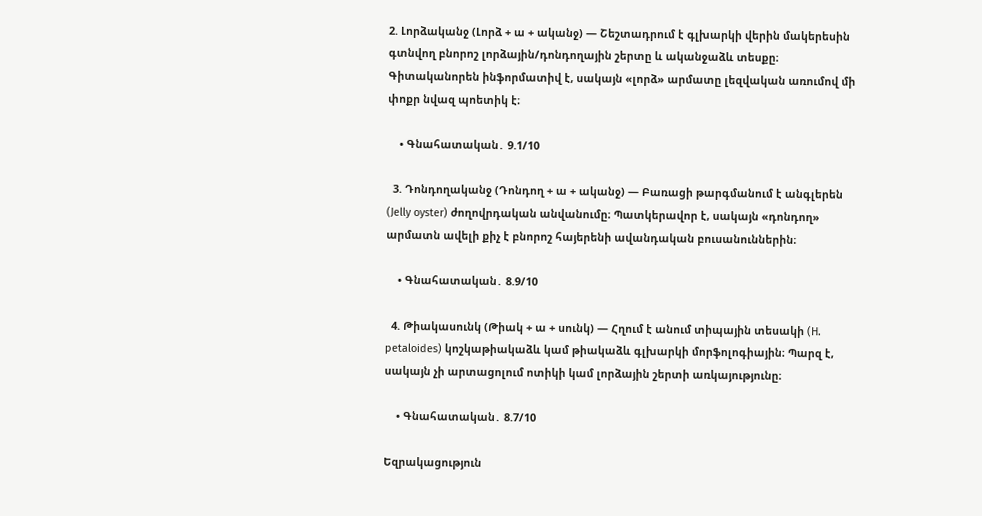2. Լորձականջ (Լորձ + ա + ականջ) — Շեշտադրում է գլխարկի վերին մակերեսին գտնվող բնորոշ լորձային/դոնդողային շերտը և ականջաձև տեսքը։ Գիտականորեն ինֆորմատիվ է, սակայն «լորձ» արմատը լեզվական առումով մի փոքր նվազ պոետիկ է։

    • Գնահատական․ 9.1/10

  3. Դոնդողականջ (Դոնդող + ա + ականջ) — Բառացի թարգմանում է անգլերեն (Jelly oyster) ժողովրդական անվանումը։ Պատկերավոր է, սակայն «դոնդող» արմատն ավելի քիչ է բնորոշ հայերենի ավանդական բուսանուններին։

    • Գնահատական․ 8.9/10

  4. Թիակասունկ (Թիակ + ա + սունկ) — Հղում է անում տիպային տեսակի (H. petaloides) կոշկաթիակաձև կամ թիակաձև գլխարկի մորֆոլոգիային։ Պարզ է, սակայն չի արտացոլում ոտիկի կամ լորձային շերտի առկայությունը։

    • Գնահատական․ 8.7/10

Եզրակացություն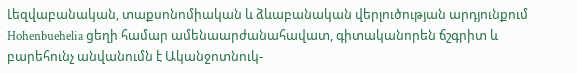Լեզվաբանական, տաքսոնոմիական և ձևաբանական վերլուծության արդյունքում Hohenbuehelia ցեղի համար ամենաարժանահավատ, գիտականորեն ճշգրիտ և բարեհունչ անվանումն է Ականջոտնուկ-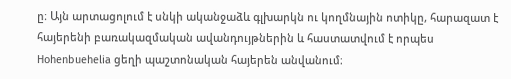ը։ Այն արտացոլում է սնկի ականջաձև գլխարկն ու կողմնային ոտիկը, հարազատ է հայերենի բառակազմական ավանդույթներին և հաստատվում է որպես Hohenbuehelia ցեղի պաշտոնական հայերեն անվանում։